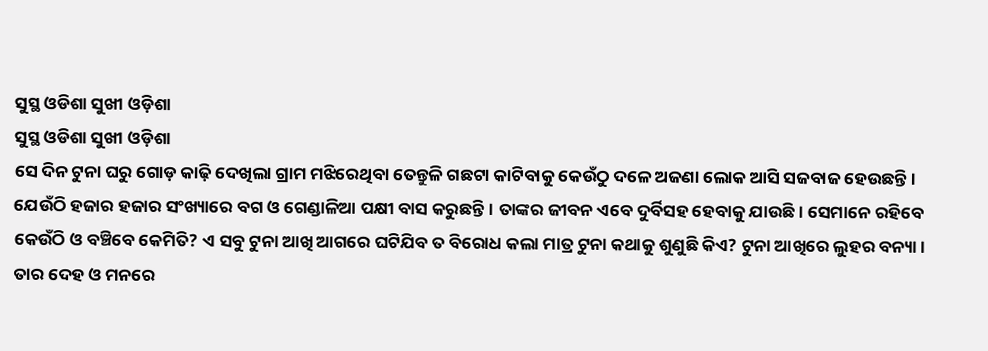ସୁସ୍ଥ ଓଡିଶା ସୁଖୀ ଓଡ଼ିଶା
ସୁସ୍ଥ ଓଡିଶା ସୁଖୀ ଓଡ଼ିଶା
ସେ ଦିନ ଟୁନା ଘରୁ ଗୋଡ଼ କାଢ଼ି ଦେଖିଲା ଗ୍ରାମ ମଝିରେଥିବା ତେନ୍ତୁଳି ଗଛଟା କାଟିବାକୁ କେଉଁଠୁ ଦଳେ ଅଜଣା ଲୋକ ଆସି ସଜବାଜ ହେଉଛନ୍ତି। ଯେଉଁଠି ହଜାର ହଜାର ସଂଖ୍ୟାରେ ବଗ ଓ ଗେଣ୍ଡାଳିଆ ପକ୍ଷୀ ବାସ କରୁଛନ୍ତି। ତାଙ୍କର ଜୀବନ ଏବେ ଦୁର୍ବିସହ ହେବାକୁ ଯାଉଛି। ସେମାନେ ରହିବେ କେଉଁଠି ଓ ବଞ୍ଚିବେ କେମିତି? ଏ ସବୁ ଟୁନା ଆଖି ଆଗରେ ଘଟିଯିବ ତ ବିରୋଧ କଲା ମାତ୍ର ଟୁନା କଥାକୁ ଶୁଣୁଛି କିଏ? ଟୁନା ଆଖିରେ ଲୁହର ବନ୍ୟା। ତାର ଦେହ ଓ ମନରେ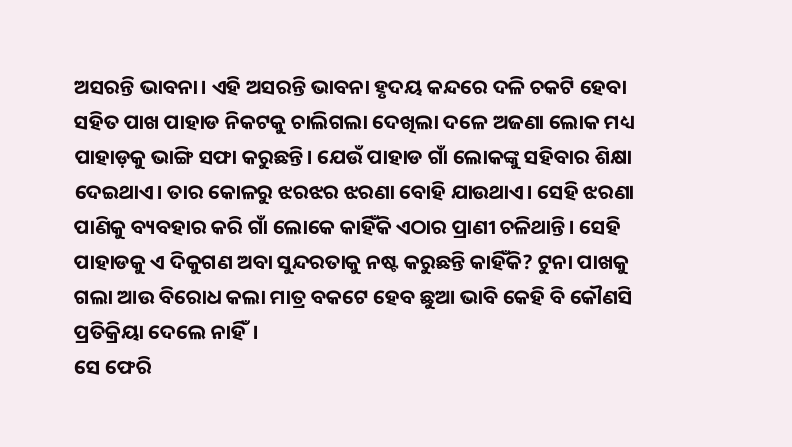ଅସରନ୍ତି ଭାବନା। ଏହି ଅସରନ୍ତି ଭାବନା ହୃଦୟ କନ୍ଦରେ ଦଳି ଚକଟି ହେବା ସହିତ ପାଖ ପାହାଡ ନିକଟକୁ ଚାଲିଗଲା ଦେଖିଲା ଦଳେ ଅଜଣା ଲୋକ ମଧ୍ୟ ପାହାଡ଼କୁ ଭାଙ୍ଗି ସଫା କରୁଛନ୍ତି। ଯେଉଁ ପାହାଡ ଗାଁ ଲୋକଙ୍କୁ ସହିବାର ଶିକ୍ଷା ଦେଇଥାଏ। ତାର କୋଳରୁ ଝରଝର ଝରଣା ବୋହି ଯାଉଥାଏ। ସେହି ଝରଣା ପାଣିକୁ ବ୍ୟବହାର କରି ଗାଁ ଲୋକେ କାହିଁକି ଏଠାର ପ୍ରାଣୀ ଚଳିଥାନ୍ତି। ସେହି ପାହାଡକୁ ଏ ଦିକୁଗଣ ଅବା ସୁନ୍ଦରତାକୁ ନଷ୍ଟ କରୁଛନ୍ତି କାହିଁକି? ଟୁନା ପାଖକୁ ଗଲା ଆଉ ବିରୋଧ କଲା ମାତ୍ର ବକଟେ ହେବ ଛୁଆ ଭାବି କେହି ବି କୌଣସି ପ୍ରତିକ୍ରିୟା ଦେଲେ ନାହିଁ।
ସେ ଫେରି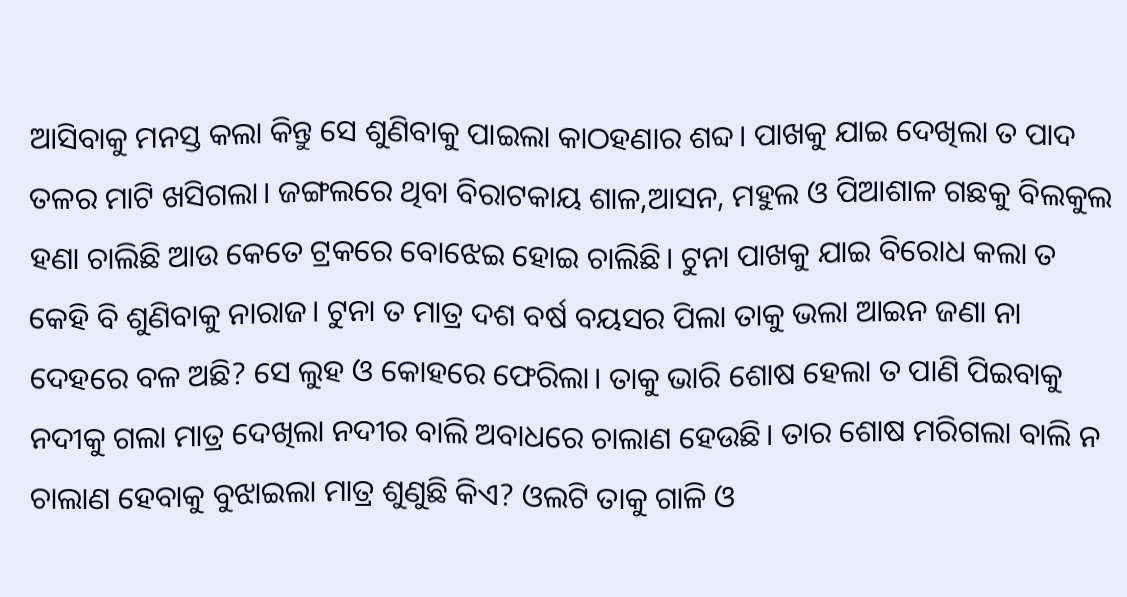ଆସିବାକୁ ମନସ୍ତ କଲା କିନ୍ତୁ ସେ ଶୁଣିବାକୁ ପାଇଲା କାଠହଣାର ଶବ୍ଦ। ପାଖକୁ ଯାଇ ଦେଖିଲା ତ ପାଦ ତଳର ମାଟି ଖସିଗଲା। ଜଙ୍ଗଲରେ ଥିବା ବିରାଟକାୟ ଶାଳ,ଆସନ, ମହୁଲ ଓ ପିଆଶାଳ ଗଛକୁ ବିଲକୁଲ ହଣା ଚାଲିଛି ଆଉ କେତେ ଟ୍ରକରେ ବୋଝେଇ ହୋଇ ଚାଲିଛି। ଟୁନା ପାଖକୁ ଯାଇ ବିରୋଧ କଲା ତ କେହି ବି ଶୁଣିବାକୁ ନାରାଜ। ଟୁନା ତ ମାତ୍ର ଦଶ ବର୍ଷ ବୟସର ପିଲା ତାକୁ ଭଲା ଆଇନ ଜଣା ନା ଦେହରେ ବଳ ଅଛି? ସେ ଲୁହ ଓ କୋହରେ ଫେରିଲା। ତାକୁ ଭାରି ଶୋଷ ହେଲା ତ ପାଣି ପିଇବାକୁ ନଦୀକୁ ଗଲା ମାତ୍ର ଦେଖିଲା ନଦୀର ବାଲି ଅବାଧରେ ଚାଲାଣ ହେଉଛି। ତାର ଶୋଷ ମରିଗଲା ବାଲି ନ ଚାଲାଣ ହେବାକୁ ବୁଝାଇଲା ମାତ୍ର ଶୁଣୁଛି କିଏ? ଓଲଟି ତାକୁ ଗାଳି ଓ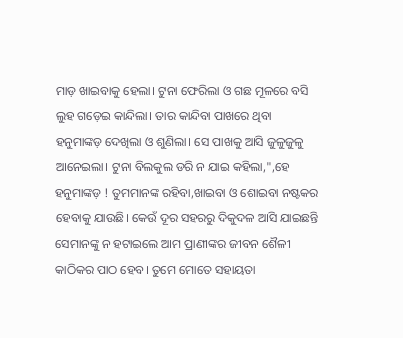ମାଡ଼ ଖାଇବାକୁ ହେଲା। ଟୁନା ଫେରିଲା ଓ ଗଛ ମୂଳରେ ବସି ଲୁହ ଗଡ଼େଇ କାନ୍ଦିଲା। ତାର କାନ୍ଦିବା ପାଖରେ ଥିବା ହନୁମାଙ୍କଡ଼ ଦେଖିଲା ଓ ଶୁଣିଲା। ସେ ପାଖକୁ ଆସି ଜୁଳୁଜୁଳୁ ଆନେଇଲା। ଟୁନା ବିଲକୁଲ ଡରି ନ ଯାଇ କହିଲା,",ହେ ହନୁମାଙ୍କଡ଼ ! ତୁମମାନଙ୍କ ରହିବା,ଖାଇବା ଓ ଶୋଇବା ନଷ୍ଟକର ହେବାକୁ ଯାଉଛି। କେଉଁ ଦୂର ସହରରୁ ଦିକୁଦଳ ଆସି ଯାଇଛନ୍ତି ସେମାନଙ୍କୁ ନ ହଟାଇଲେ ଆମ ପ୍ରାଣୀଙ୍କର ଜୀବନ ଶୈଳୀ କାଠିକର ପାଠ ହେବ। ତୁମେ ମୋତେ ସହାୟତା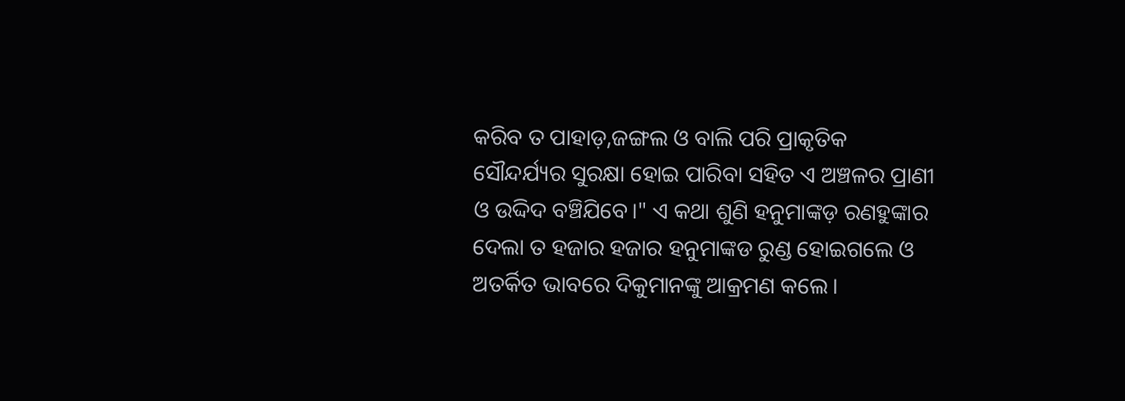କରିବ ତ ପାହାଡ଼,ଜଙ୍ଗଲ ଓ ବାଲି ପରି ପ୍ରାକୃତିକ ସୌନ୍ଦର୍ଯ୍ୟର ସୁରକ୍ଷା ହୋଇ ପାରିବା ସହିତ ଏ ଅଞ୍ଚଳର ପ୍ରାଣୀ ଓ ଉଦ୍ଦିଦ ବଞ୍ଚିଯିବେ।" ଏ କଥା ଶୁଣି ହନୁମାଙ୍କଡ଼ ରଣହୁଙ୍କାର ଦେଲା ତ ହଜାର ହଜାର ହନୁମାଙ୍କଡ ରୁଣ୍ଡ ହୋଇଗଲେ ଓ ଅତର୍କିତ ଭାବରେ ଦିକୁମାନଙ୍କୁ ଆକ୍ରମଣ କଲେ।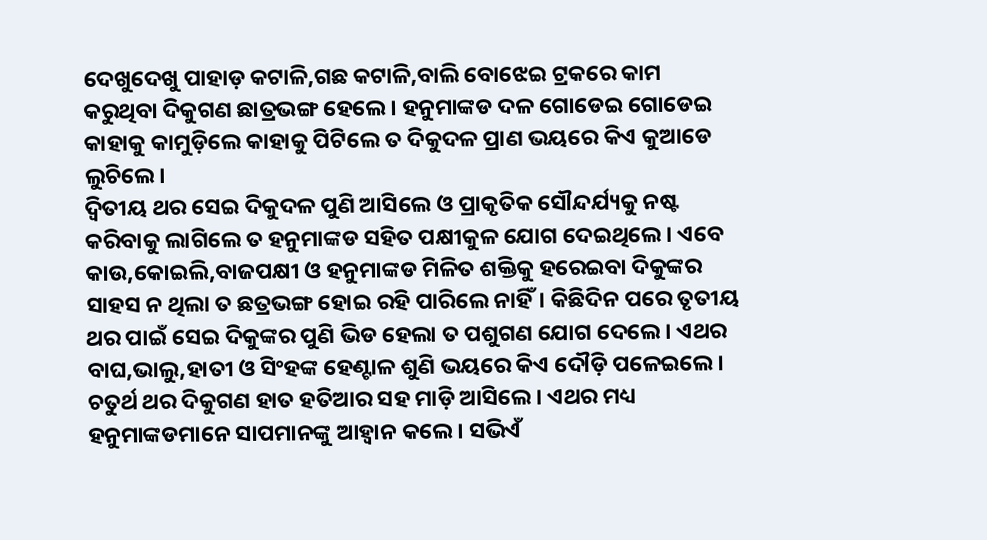ଦେଖୁଦେଖୁ ପାହାଡ଼ କଟାଳି,ଗଛ କଟାଳି,ବାଲି ବୋଝେଇ ଟ୍ରକରେ କାମ କରୁଥିବା ଦିକୁଗଣ ଛାତ୍ରଭଙ୍ଗ ହେଲେ। ହନୁମାଙ୍କଡ ଦଳ ଗୋଡେଇ ଗୋଡେଇ କାହାକୁ କାମୁଡ଼ିଲେ କାହାକୁ ପିଟିଲେ ତ ଦିକୁଦଳ ପ୍ରାଣ ଭୟରେ କିଏ କୁଆଡେ ଲୁଚିଲେ।
ଦ୍ଵିତୀୟ ଥର ସେଇ ଦିକୁଦଳ ପୁଣି ଆସିଲେ ଓ ପ୍ରାକୃତିକ ସୌନ୍ଦର୍ଯ୍ୟକୁ ନଷ୍ଟ କରିବାକୁ ଲାଗିଲେ ତ ହନୁମାଙ୍କଡ ସହିତ ପକ୍ଷୀକୁଳ ଯୋଗ ଦେଇଥିଲେ। ଏବେ କାଉ,କୋଇଲି,ବାଜପକ୍ଷୀ ଓ ହନୁମାଙ୍କଡ ମିଳିତ ଶକ୍ତିକୁ ହରେଇବା ଦିକୁଙ୍କର ସାହସ ନ ଥିଲା ତ ଛତ୍ରଭଙ୍ଗ ହୋଇ ରହି ପାରିଲେ ନାହିଁ। କିଛିଦିନ ପରେ ତୃତୀୟ ଥର ପାଇଁ ସେଇ ଦିକୁଙ୍କର ପୁଣି ଭିଡ ହେଲା ତ ପଶୁଗଣ ଯୋଗ ଦେଲେ। ଏଥର ବାଘ,ଭାଲୁ,ହାତୀ ଓ ସିଂହଙ୍କ ହେଣ୍ଟାଳ ଶୁଣି ଭୟରେ କିଏ ଦୌଡ଼ି ପଳେଇଲେ। ଚତୁର୍ଥ ଥର ଦିକୁଗଣ ହାତ ହତିଆର ସହ ମାଡ଼ି ଆସିଲେ। ଏଥର ମଧ୍ୟ ହନୁମାଙ୍କଡମାନେ ସାପମାନଙ୍କୁ ଆହ୍ଵାନ କଲେ। ସଭିଏଁ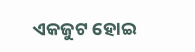ଏକଜୁଟ ହୋଇ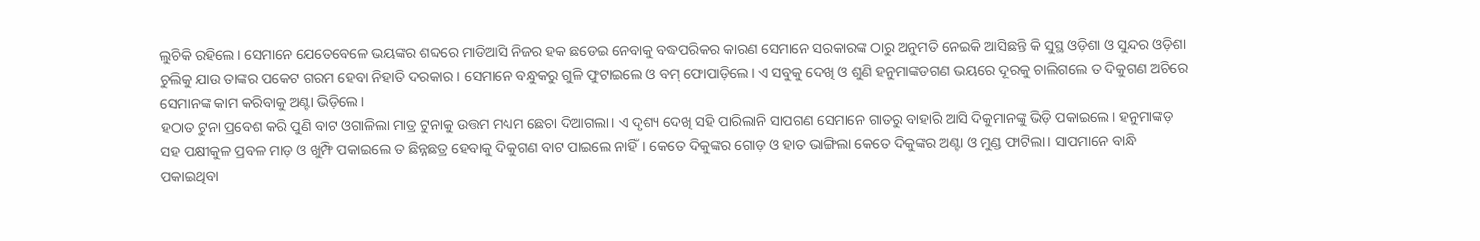ଲୁଚିକି ରହିଲେ। ସେମାନେ ଯେତେବେଳେ ଭୟଙ୍କର ଶବ୍ଦରେ ମାଡିଆସି ନିଜର ହକ ଛଡେଇ ନେବାକୁ ବଦ୍ଧପରିକର କାରଣ ସେମାନେ ସରକାରଙ୍କ ଠାରୁ ଅନୁମତି ନେଇକି ଆସିଛନ୍ତି କି ସୁସ୍ଥ ଓଡ଼ିଶା ଓ ସୁନ୍ଦର ଓଡ଼ିଶା ଚୁଲିକୁ ଯାଉ ତାଙ୍କର ପକେଟ ଗରମ ହେବା ନିହାତି ଦରକାର। ସେମାନେ ବନ୍ଧୁକରୁ ଗୁଳି ଫୁଟାଇଲେ ଓ ବମ୍ ଫୋପାଡ଼ିଲେ। ଏ ସବୁକୁ ଦେଖି ଓ ଶୁଣି ହନୁମାଙ୍କଡଗଣ ଭୟରେ ଦୂରକୁ ଚାଲିଗଲେ ତ ଦିକୁଗଣ ଅଚିରେ ସେମାନଙ୍କ କାମ କରିବାକୁ ଅଣ୍ଟା ଭିଡ଼ିଲେ।
ହଠାତ ଟୁନା ପ୍ରବେଶ କରି ପୁଣି ବାଟ ଓଗାଳିଲା ମାତ୍ର ଟୁନାକୁ ଉତ୍ତମ ମଧ୍ୟମ ଛେଚା ଦିଆଗଲା। ଏ ଦୃଶ୍ୟ ଦେଖି ସହି ପାରିଲାନି ସାପଗଣ ସେମାନେ ଗାତରୁ ବାହାରି ଆସି ଦିକୁମାନଙ୍କୁ ଭିଡ଼ି ପକାଇଲେ। ହନୁମାଙ୍କଡ଼ ସହ ପକ୍ଷୀକୁଳ ପ୍ରବଳ ମାଡ଼ ଓ ଖୁମ୍ଫି ପକାଇଲେ ତ ଛିନ୍ନଛତ୍ର ହେବାକୁ ଦିକୁଗଣ ବାଟ ପାଇଲେ ନାହିଁ। କେତେ ଦିକୁଙ୍କର ଗୋଡ଼ ଓ ହାତ ଭାଙ୍ଗିଲା କେତେ ଦିକୁଙ୍କର ଅଣ୍ଟା ଓ ମୁଣ୍ଡ ଫାଟିଲା। ସାପମାନେ ବାନ୍ଧି ପକାଇଥିବା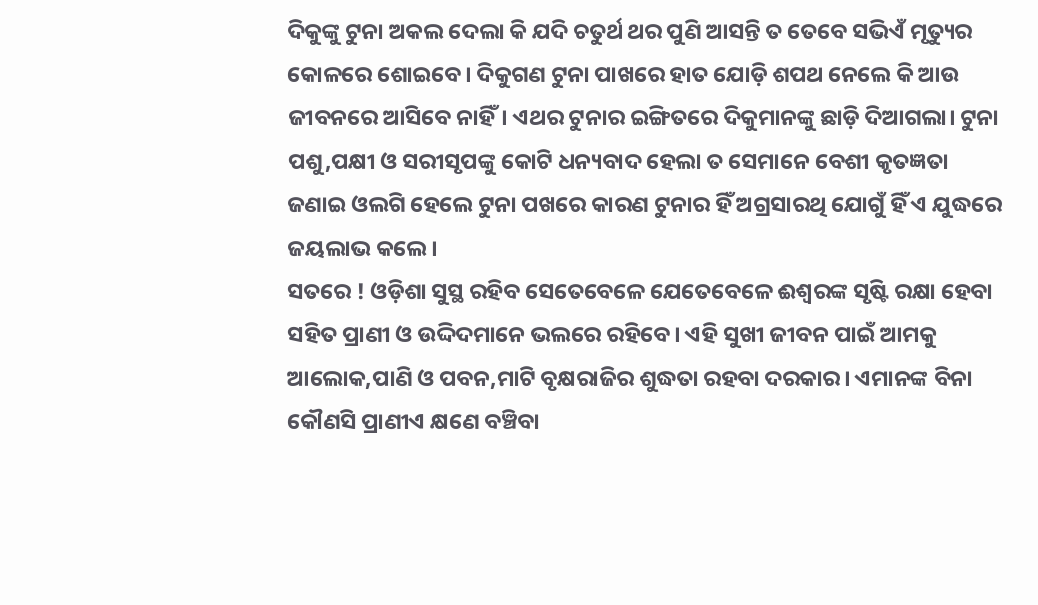ଦିକୁଙ୍କୁ ଟୁନା ଅକଲ ଦେଲା କି ଯଦି ଚତୁର୍ଥ ଥର ପୁଣି ଆସନ୍ତି ତ ତେବେ ସଭିଏଁ ମୃତ୍ୟୁର କୋଳରେ ଶୋଇବେ। ଦିକୁଗଣ ଟୁନା ପାଖରେ ହାତ ଯୋଡ଼ି ଶପଥ ନେଲେ କି ଆଉ ଜୀବନରେ ଆସିବେ ନାହିଁ। ଏଥର ଟୁନାର ଇଙ୍ଗିତରେ ଦିକୁମାନଙ୍କୁ ଛାଡ଼ି ଦିଆଗଲା। ଟୁନା ପଶୁ,ପକ୍ଷୀ ଓ ସରୀସୃପଙ୍କୁ କୋଟି ଧନ୍ୟବାଦ ହେଲା ତ ସେମାନେ ବେଶୀ କୃତଜ୍ଞତା ଜଣାଇ ଓଲଗି ହେଲେ ଟୁନା ପଖରେ କାରଣ ଟୁନାର ହିଁ ଅଗ୍ରସାରଥି ଯୋଗୁଁ ହିଁ ଏ ଯୁଦ୍ଧରେ ଜୟଲାଭ କଲେ।
ସତରେ ! ଓଡ଼ିଶା ସୁସ୍ଥ ରହିବ ସେତେବେଳେ ଯେତେବେଳେ ଈଶ୍ବରଙ୍କ ସୃଷ୍ଟି ରକ୍ଷା ହେବା ସହିତ ପ୍ରାଣୀ ଓ ଉଦ୍ଦିଦମାନେ ଭଲରେ ରହିବେ। ଏହି ସୁଖୀ ଜୀବନ ପାଇଁ ଆମକୁ ଆଲୋକ,ପାଣି ଓ ପବନ,ମାଟି ବୃକ୍ଷରାଜିର ଶୁଦ୍ଧତା ରହବା ଦରକାର। ଏମାନଙ୍କ ବିନା କୌଣସି ପ୍ରାଣୀଏ କ୍ଷଣେ ବଞ୍ଚିବା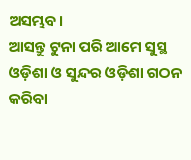ଅସମ୍ଭବ।
ଆସନ୍ତୁ ଟୁନା ପରି ଆମେ ସୁସ୍ଥ ଓଡ଼ିଶା ଓ ସୁନ୍ଦର ଓଡ଼ିଶା ଗଠନ କରିବା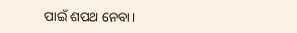ପାଇଁ ଶପଥ ନେବା।